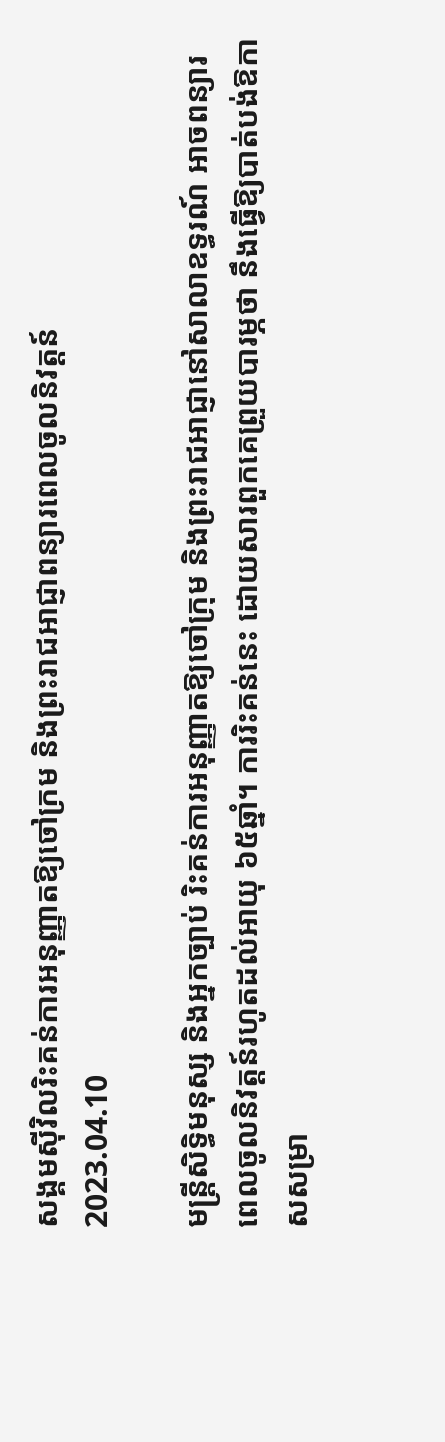សង្គមស៊ីវិលរិះគន់ការអនុញ្ញាតឱ្យចៅក្រម និងព្រះរាជអាជ្ញាពន្យារពេលចូលនិវត្តន៍
2023.04.10

មន្ត្រីសិទ្ធិមនុស្ស និងអ្នកច្បាប់ រិះគន់ការអនុញ្ញាតឱ្យចៅក្រុម និងព្រះរាជអាជ្ញានៅសាលាឧទ្ធរណ៍ អាចពន្យារពេលចូលនិវត្តន៍រហូតដល់អាយុ ៦៥ឆ្នាំ។ ការរិះគន់នេះ ដោយសារពួកគេព្រួយបារម្ភថា នឹងធ្វើឱ្យបាត់បង់ឱកាសសម្រា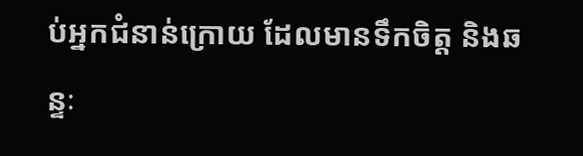ប់អ្នកជំនាន់ក្រោយ ដែលមានទឹកចិត្ត និងឆន្ទៈ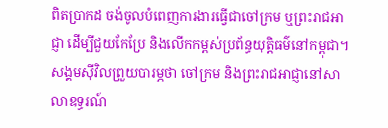ពិតប្រាកដ ចង់ចូលបំពេញការងារធ្វើជាចៅក្រម ឬព្រះរាជអាជ្ញា ដើម្បីជួយកែប្រែ និងលើកកម្ពស់ប្រព័ន្ធយុត្តិធម៌នៅកម្ពុជា។
សង្គមស៊ីវិលព្រួយបារម្ភថា ចៅក្រម និងព្រះរាជអាជ្ញានៅសាលាឧទ្ធរណ៍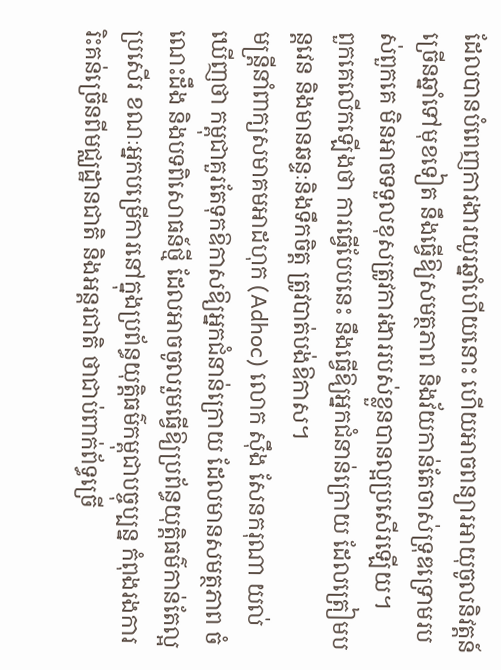ដែលបានបំពេញការងារយូរឆ្នាំហើយនោះ ហើយអាចពន្យារអាយុចូលនិវត្តន៍ច្រើនឆ្នាំទៅមុខទៀត នឹងធ្វើឱ្យសមត្ថភាព និងវ័យកាន់តែចាស់ទ្រុឌទ្រោមរបស់ពួកគេ មិនអាចទទួលខុសត្រូវការងាររបស់ខ្លួនបានល្អប្រសើរឡើយ។
ពួកគេលើកឡើងថា ការធ្វើបែបនេះ នឹងធ្វើឱ្យអ្នកជំនាន់ក្រោយ ដែលត្រៀមបន្តវេន និងមានឆន្ទៈនិងទឹកចិត្ត ត្រូវបាត់បង់ឱកាស។
មន្ត្រីនាំពាក្យសមាគមអាដហុក (Adhoc) លោក ស៊ឹង សែនករុណា យល់ឃើញថា កម្ពុជាគួរតែទុកឱកាសឱ្យអ្នកជំនាន់ក្រោយ ដែលមានសមត្ថភាព ចំណេះដឹង និងបទពិសោធន៍ថ្មី ដែលអាចចូលរួមធ្វើឱ្យប្រព័ន្ធយុត្តិធម៌កាន់តែល្អប្រសើរ ខណៈអ្នកបម្រើការនៅក្នុងប្រព័ន្ធយុត្តិធម៌កម្ពុជាបច្ចុប្បន្ន កំពុងរងការរិះគន់ច្រើនពីមជ្ឈដ្ឋានជាតិ និងអន្តរជាតិ ថាជាប់ពាក់ព័ទ្ធច្រើ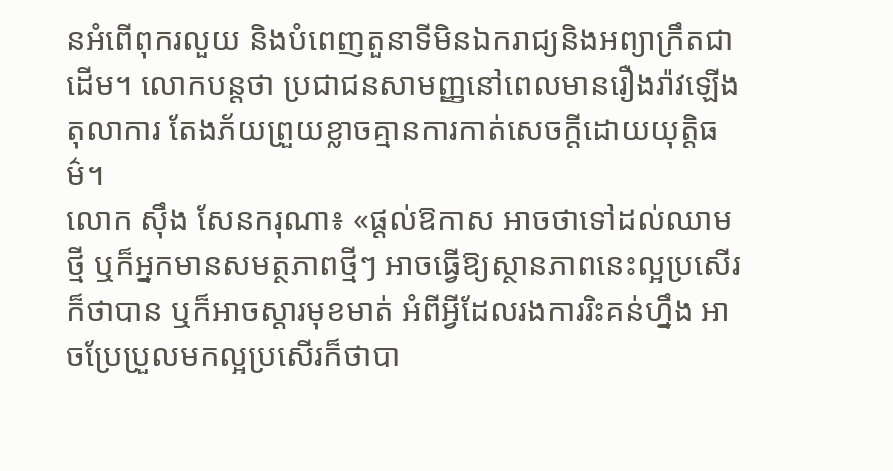នអំពើពុករលួយ និងបំពេញតួនាទីមិនឯករាជ្យនិងអព្យាក្រឹតជាដើម។ លោកបន្តថា ប្រជាជនសាមញ្ញនៅពេលមានរឿងរ៉ាវឡើងតុលាការ តែងភ័យព្រួយខ្លាចគ្មានការកាត់សេចក្ដីដោយយុត្តិធម៌។
លោក ស៊ឹង សែនករុណា៖ «ផ្ដល់ឱកាស អាចថាទៅដល់ឈាមថ្មី ឬក៏អ្នកមានសមត្ថភាពថ្មីៗ អាចធ្វើឱ្យស្ថានភាពនេះល្អប្រសើរក៏ថាបាន ឬក៏អាចស្ដារមុខមាត់ អំពីអ្វីដែលរងការរិះគន់ហ្នឹង អាចប្រែប្រួលមកល្អប្រសើរក៏ថាបា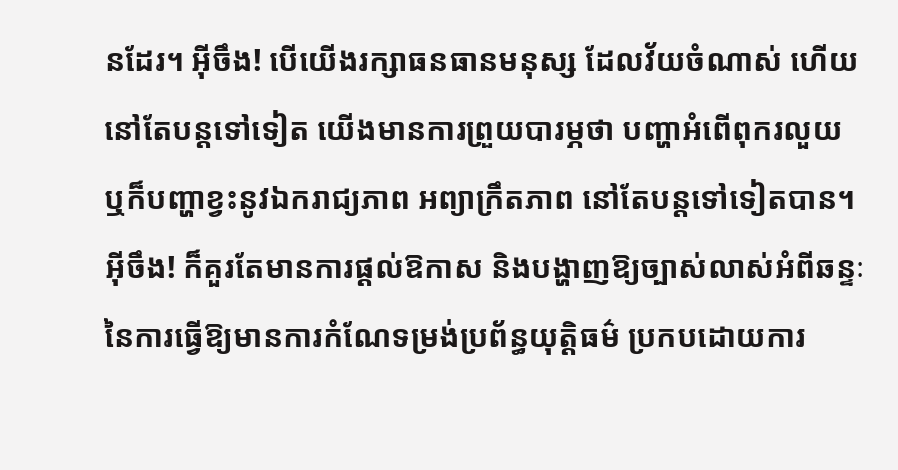នដែរ។ អ៊ីចឹង! បើយើងរក្សាធនធានមនុស្ស ដែលវ័យចំណាស់ ហើយនៅតែបន្តទៅទៀត យើងមានការព្រួយបារម្ភថា បញ្ហាអំពើពុករលួយ ឬក៏បញ្ហាខ្វះនូវឯករាជ្យភាព អព្យាក្រឹតភាព នៅតែបន្តទៅទៀតបាន។ អ៊ីចឹង! ក៏គួរតែមានការផ្ដល់ឱកាស និងបង្ហាញឱ្យច្បាស់លាស់អំពីឆន្ទៈនៃការធ្វើឱ្យមានការកំណែទម្រង់ប្រព័ន្ធយុត្តិធម៌ ប្រកបដោយការ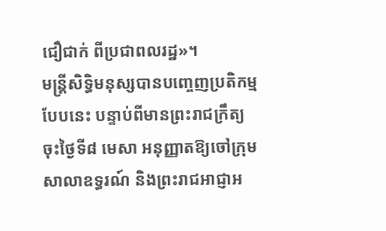ជឿជាក់ ពីប្រជាពលរដ្ឋ»។
មន្ត្រីសិទ្ធិមនុស្សបានបញ្ចេញប្រតិកម្មបែបនេះ បន្ទាប់ពីមានព្រះរាជក្រឹត្យ ចុះថ្ងៃទី៨ មេសា អនុញ្ញាតឱ្យចៅក្រុមសាលាឧទ្ធរណ៍ និងព្រះរាជអាជ្ញាអ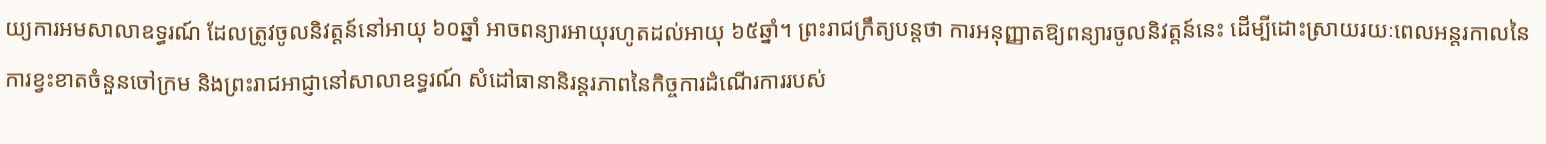យ្យការអមសាលាឧទ្ធរណ៍ ដែលត្រូវចូលនិវត្តន៍នៅអាយុ ៦០ឆ្នាំ អាចពន្យារអាយុរហូតដល់អាយុ ៦៥ឆ្នាំ។ ព្រះរាជក្រឹត្យបន្តថា ការអនុញ្ញាតឱ្យពន្យារចូលនិវត្តន៍នេះ ដើម្បីដោះស្រាយរយៈពេលអន្តរកាលនៃការខ្វះខាតចំនួនចៅក្រម និងព្រះរាជអាជ្ញានៅសាលាឧទ្ធរណ៍ សំដៅធានានិរន្តរភាពនៃកិច្ចការដំណើរការរបស់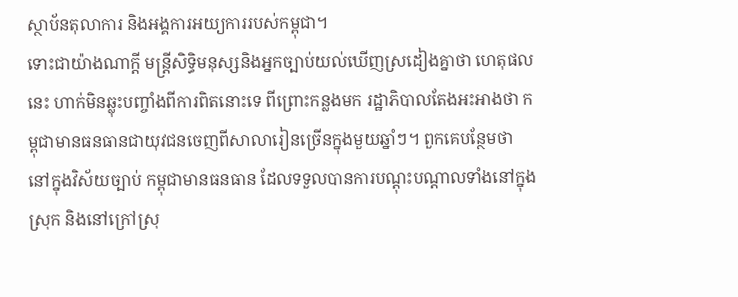ស្ថាប័នតុលាការ និងអង្គការអយ្យការរបស់កម្ពុជា។
ទោះជាយ៉ាងណាក្ដី មន្ត្រីសិទ្ធិមនុស្សនិងអ្នកច្បាប់យល់ឃើញស្រដៀងគ្នាថា ហេតុផលនេះ ហាក់មិនឆ្លុះបញ្ចាំងពីការពិតនោះទេ ពីព្រោះកន្លងមក រដ្ឋាភិបាលតែងអះអាងថា កម្ពុជាមានធនធានជាយុវជនចេញពីសាលារៀនច្រើនក្នុងមួយឆ្នាំៗ។ ពួកគេបន្ថែមថា នៅក្នុងវិស័យច្បាប់ កម្ពុជាមានធនធាន ដែលទទួលបានការបណ្ដុះបណ្ដាលទាំងនៅក្នុងស្រុក និងនៅក្រៅស្រុ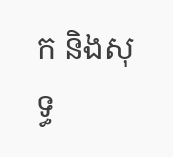ក និងសុទ្ធ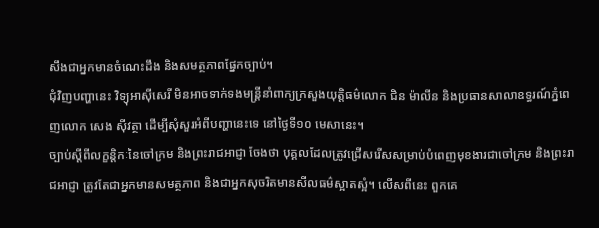សឹងជាអ្នកមានចំណេះដឹង និងសមត្ថភាពផ្នែកច្បាប់។
ជុំវិញបញ្ហានេះ វិទ្យុអាស៊ីសេរី មិនអាចទាក់ទងមន្ត្រីនាំពាក្យក្រសួងយុត្តិធម៌លោក ជិន ម៉ាលីន និងប្រធានសាលាឧទ្ធរណ៍ភ្នំពេញលោក សេង ស៊ីវត្ថា ដើម្បីសុំសួរអំពីបញ្ហានេះទេ នៅថ្ងៃទី១០ មេសានេះ។
ច្បាប់ស្ដីពីលក្ខន្តិកៈនៃចៅក្រម និងព្រះរាជអាជ្ញា ចែងថា បុគ្គលដែលត្រូវជ្រើសរើសសម្រាប់បំពេញមុខងារជាចៅក្រម និងព្រះរាជអាជ្ញា ត្រូវតែជាអ្នកមានសមត្ថភាព និងជាអ្នកសុចរិតមានសីលធម៌ស្អាតស្អំ។ លើសពីនេះ ពួកគេ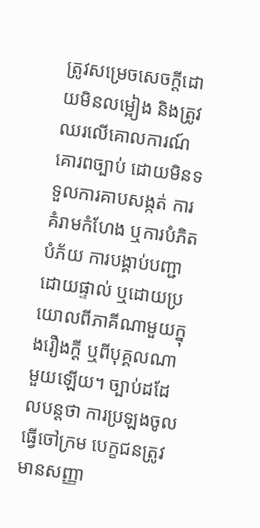ត្រូវសម្រេចសេចក្ដីដោយមិនលម្អៀង និងត្រូវឈរលើគោលការណ៍គោរពច្បាប់ ដោយមិនទទួលការគាបសង្កត់ ការគំរាមកំហែង ឬការបំភិតបំភ័យ ការបង្គាប់បញ្ជាដោយផ្ទាល់ ឬដោយប្រយោលពីភាគីណាមួយក្នុងរឿងក្ដី ឬពីបុគ្គលណាមួយឡើយ។ ច្បាប់ដដែលបន្តថា ការប្រឡងចូលធ្វើចៅក្រម បេក្ខជនត្រូវមានសញ្ញា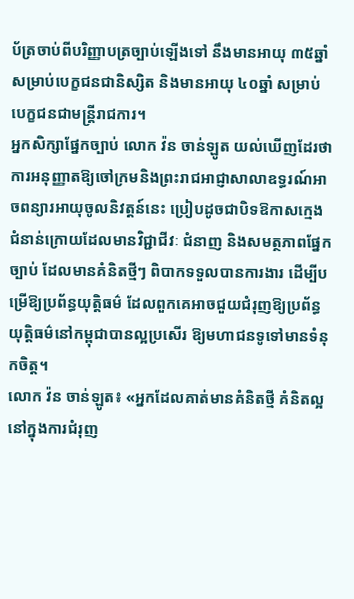ប័ត្រចាប់ពីបរិញ្ញាបត្រច្បាប់ឡើងទៅ នឹងមានអាយុ ៣៥ឆ្នាំសម្រាប់បេក្ខជនជានិស្សិត និងមានអាយុ ៤០ឆ្នាំ សម្រាប់បេក្ខជនជាមន្ត្រីរាជការ។
អ្នកសិក្សាផ្នែកច្បាប់ លោក វ៉ន ចាន់ឡូត យល់ឃើញដែរថា ការអនុញ្ញាតឱ្យចៅក្រមនិងព្រះរាជអាជ្ញាសាលាឧទ្ធរណ៍អាចពន្យារអាយុចូលនិវត្តន៍នេះ ប្រៀបដូចជាបិទឱកាសក្មេងជំនាន់ក្រោយដែលមានវិជ្ជាជីវៈ ជំនាញ និងសមត្ថភាពផ្នែកច្បាប់ ដែលមានគំនិតថ្មីៗ ពិបាកទទួលបានការងារ ដើម្បីបម្រើឱ្យប្រព័ន្ធយុត្តិធម៌ ដែលពួកគេអាចជួយជំរុញឱ្យប្រព័ន្ធយុត្តិធម៌នៅកម្ពុជាបានល្អប្រសើរ ឱ្យមហាជនទូទៅមានទំនុកចិត្ត។
លោក វ៉ន ចាន់ឡូត៖ «អ្នកដែលគាត់មានគំនិតថ្មី គំនិតល្អនៅក្នុងការជំរុញ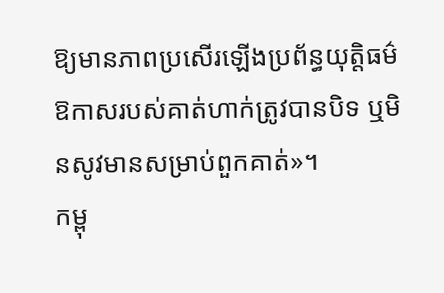ឱ្យមានភាពប្រសើរឡើងប្រព័ន្ធយុត្តិធម៌ ឱកាសរបស់គាត់ហាក់ត្រូវបានបិទ ឬមិនសូវមានសម្រាប់ពួកគាត់»។
កម្ពុ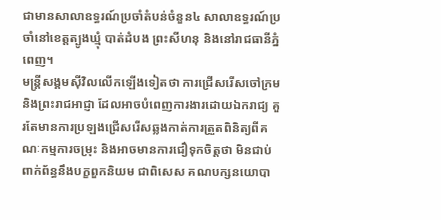ជាមានសាលាឧទ្ធរណ៍ប្រចាំតំបន់ចំនួន៤ សាលាឧទ្ធរណ៍ប្រចាំនៅខេត្តត្បូងឃ្មុំ បាត់ដំបង ព្រះសីហនុ និងនៅរាជធានីភ្នំពេញ។
មន្ត្រីសង្គមស៊ីវិលលើកឡើងទៀតថា ការជ្រើសរើសចៅក្រមនិងព្រះរាជអាជ្ញា ដែលអាចបំពេញការងារដោយឯករាជ្យ គួរតែមានការប្រឡងជ្រើសរើសឆ្លងកាត់ការត្រួតពិនិត្យពីគណៈកម្មការចម្រុះ និងអាចមានការជឿទុកចិត្តថា មិនជាប់ពាក់ព័ន្ធនឹងបក្ខពួកនិយម ជាពិសេស គណបក្សនយោបា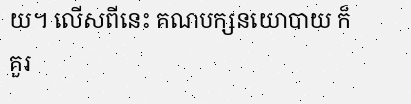យ។ លើសពីនេះ គណបក្សនយោបាយ ក៏គួរ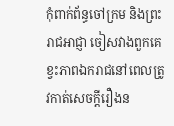កុំពាក់ព័ន្ធចៅក្រម និងព្រះរាជអាជ្ញា ចៀសវាងពួកគេខ្វះភាពឯករាជនៅពេលត្រូវកាត់សេចក្ដីរឿងន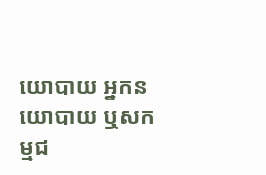យោបាយ អ្នកនយោបាយ ឬសកម្មជ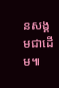នសង្គមជាដើម៕